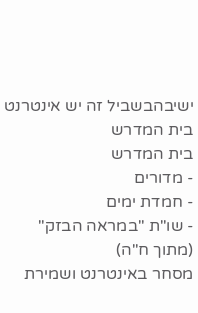ישיבהבשביל זה יש אינטרנט בית המדרש
בית המדרש
- מדורים
- חמדת ימים
- שו"ת "במראה הבזק"
(מתוך ח"ה)
מסחר באינטרנט ושמירת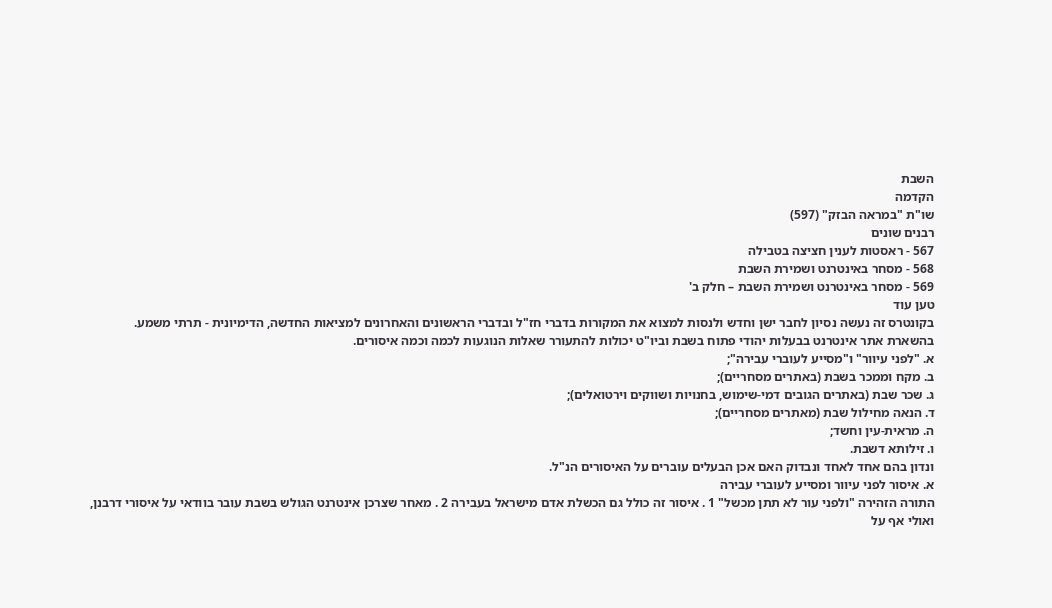השבת
הקדמה
שו"ת "במראה הבזק" (597)
רבנים שונים
567 - ראסטות לענין חציצה בטבילה
568 - מסחר באינטרנט ושמירת השבת
569 - מסחר באינטרנט ושמירת השבת – חלק ב'
טען עוד
בקונטרס זה נעשה נסיון לחבר ישן וחדש ולנסות למצוא את המקורות בדברי חז"ל ובדברי הראשונים והאחרונים למציאות החדשה, הדימיונית - תרתי משמע.
בהשארת אתר אינטרנט בבעלות יהודי פתוח בשבת וביו"ט יכולות להתעורר שאלות הנוגעות לכמה וכמה איסורים.
א. "לפני עיוור" ו"מסייע לעוברי עבירה";
ב. מקח וממכר בשבת (באתרים מסחריים);
ג. שכר שבת (באתרים הגובים דמי-שימוש, בחנויות ושווקים וירטואלים);
ד. הנאה מחילול שבת (מאתרים מסחריים);
ה. מראית-עין וחשד;
ו. זילותא דשבת.
ונדון בהם אחד לאחד ונבדוק האם אכן הבעלים עוברים על האיסורים הנ"ל.
א. איסור לפני עיוור ומסייע לעוברי עבירה
התורה הזהירה "ולפני עור לא תתן מכשל" 1 . איסור זה כולל גם הכשלת אדם מישראל בעבירה 2 . מאחר שצרכן אינטרנט הגולש בשבת עובר בוודאי על איסורי דרבנן, ואולי אף על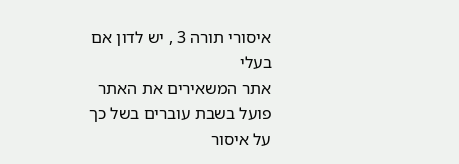איסורי תורה 3 , יש לדון אם בעלי
אתר המשאירים את האתר פועל בשבת עוברים בשל כך על איסור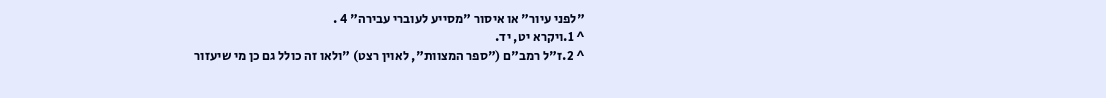"לפני עיור" או איסור "מסייע לעוברי עבירה" 4 .
^ 1.ויקרא יט, יד.
^ 2.ז"ל רמב"ם ("ספר המצוות", לאוין רצט) "ולאו זה כולל גם כן מי שיעזור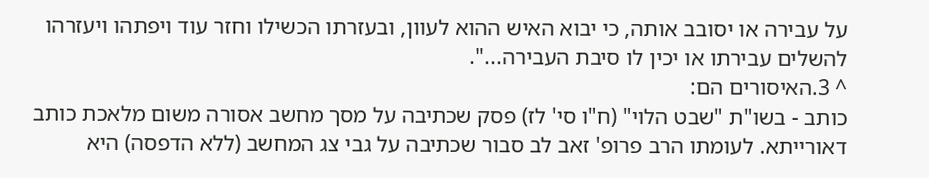על עבירה או יסובב אותה, כי יבוא האיש ההוא לעוון, ובעזרתו הכשילו וחזר עוד ויפתהו ויעזרהו להשלים עבירתו או יכין לו סיבת העבירה...".
^ 3.האיסורים הם:
כותב - בשו"ת "שבט הלוי" (ח"ו סי' לז) פסק שכתיבה על מסך מחשב אסורה משום מלאכת כותב דאורייתא. לעומתו הרב פרופ' זאב לב סבור שכתיבה על גבי צג המחשב (ללא הדפסה) היא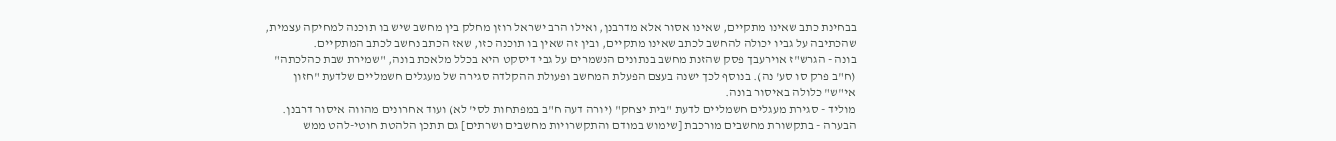בבחינת כתב שאינו מתקיים, שאינו אסור אלא מדרבנן, ואילו הרב ישראל רוזן מחלק בין מחשב שיש בו תוכנה למחיקה עצמית, שהכתיבה על גביו יכולה להחשב לכתב שאינו מתקיים, ובין זה שאין בו תוכנה כזו, שאז הכתב נחשב לכתב המתקיים.
בונה - הגרש"ז אוירעבך פסק שהזנת מחשב בנתונים הנשמרים על גבי דיסקט היא בכלל מלאכת בונה, "שמירת שבת כהלכתה" (ח"ב פרק סו סע' נה). בנוסף לכך ישנה בעצם הפעלת המחשב ופעולת ההקלדה סגירה של מעגלים חשמליים שלדעת "חזון אי"ש" כלולה באיסור בונה.
מוליד - סגירת מעגלים חשמליים לדעת "בית יצחק" (יורה דעה ח"ב במפתחות לסי' לא) ועוד אחרונים מהווה איסור דרבנן.
הבערה - בתקשורת מחשבים מורכבת [שימוש במודם והתקשרויות מחשבים ושרתים] גם תתכן הלהטת חוטי-להט ממש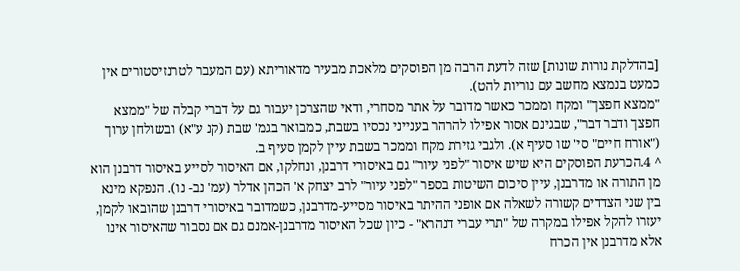[בהדלקת נורות שונות] שזה לדעת הרבה מן הפוסקים מלאכת מבעיר מדאוריתא (עם המעבר לטרנזיסטורים אין כמעט בנמצא מחשב עם נוריות להט).
"ממצא חפצך" ומקח וממכר כאשר מדובר על אתר מסחרי, ודאי שהצרכן יעבור גם על דברי קבלה של "ממצא חפצך ודבר דבר", שבגינם אסור אפילו להרהר בענייני נכסיו בשבת, כמבואר בגמ' שבת (קנ ע"א) ובשולחן ערוך ("אורח חיים" סי' שו סעיף א). ולגבי גזירת מקח וממכר בשבת עיין לקמן סעיף ב.
^ 4.הכרעת הפוסקים היא שיש איסור "לפני עיור" גם באיסורי דרבנן, ונחלקו, אם האיסור לסייע באיסור דרבנן הוא מן התורה או מדרבנן, עיין סיכום השיטות בספר "לפני עיור" לרב יצחק א' הכהן אדלר (עמ' נב- נו). הנפקא מינא בין שני הצדדים קשורה לשאלה אם אופני ההיתר באיסור מסייע-מדרבנן, כשמדובר באיסורי דרבנן שהובאו לקמן, יעזרו להקל אפילו במקרה של "תרי עברי דנהרא" - כיון שכל האיסור מדרבנן-אמנם גם אם נסבור שהאיסור אינו אלא מדרבנן אין הכרח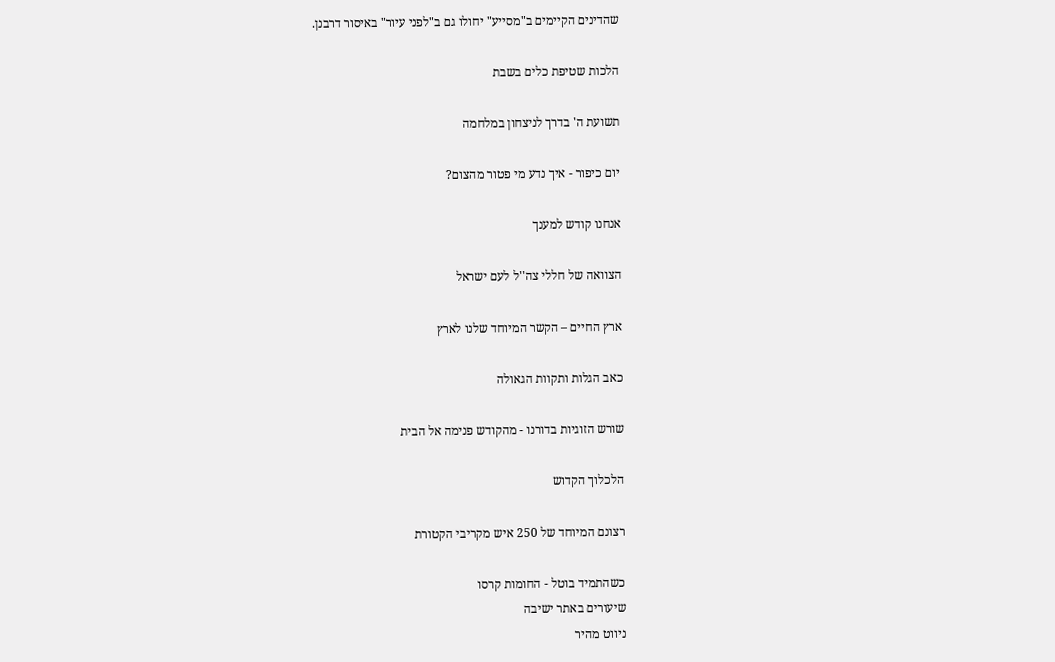שהדינים הקיימים ב"מסייע" יחולו גם ב"לפני עיור" באיסור דרבנן.

הלכות שטיפת כלים בשבת

תשועת ה' בדרך לניצחון במלחמה

יום כיפור - איך נדע מי פטור מהצום?

אנחנו קודש למענך

הצוואה של חללי צה''ל לעם ישראל

ארץ החיים – הקשר המיוחד שלנו לארץ

כאב הגלות ותקוות הגאולה

שורש הזוגיות בדורנו - מהקודש פנימה אל הבית

הלכלוך הקדוש

רצונם המיוחד של 250 איש מקריבי הקטורת

כשהתמיד בוטל - החומות קרסו
שיעורים באתר ישיבה
ניווט מהיר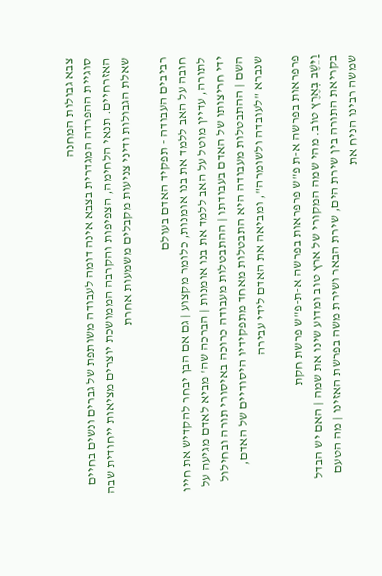צבא גבולות המחנה
סוגיית ההפרדה המגדרית בצבא אינה דומה לעבודה משותפת של גברים ונשים בחיים האזרחיים. תנאי הלחימה, הצפיפות והקרבה הממושכת יוצרים מציאות ייחודית שבה שאלת הגבולות ודיני צניעות מקבלים משמעות אחרת

רביבים העבודה - תפקיד האדם בעולם
חובה על האב ללמד את בנו אומנות, כלומר מקצוע | גם אם הבן יבחר להקדיש את חייו לתורה, עדיין מוטל על האב ללמד את בנו אומנות | הברכה שה' מביא לאדם מגיעה על ידי חריצותו של האדם בעבודתו | ההתבטלות מעבודה כרוכה באיסורי תורה ובחילול השם | ההתבטלות מעבודה היא התבטלות מאחד מתפקידיו היסודיים של האדם, שנברא "לעובדה ולשומרה", ומביאה את האדם לידי עבירה

פרפראות בפרשה א-ת פ"ש פרפראות בפרשה א-ת-פ"ש פרשת חקת
וַיֵּשֶׁב בְּאֶרֶץ טוֹב. מהי שמה המקורי של ארץ טוב ומדוע שינו את שמה | האם יש הבדל בקריאת התורה בין שירת הים, שירת הבאר ושירת משה בפרשת האזינו | מה הטעם שמשה רבינו הניח את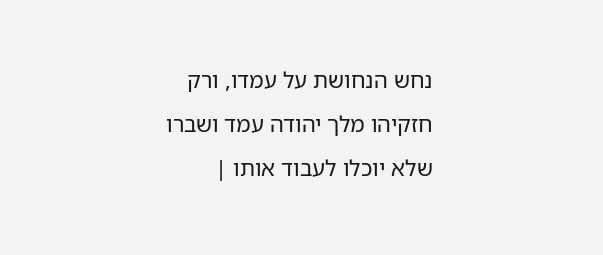נחש הנחושת על עמדו, ורק חזקיהו מלך יהודה עמד ושברו שלא יוכלו לעבוד אותו |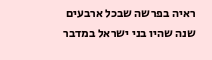ראיה בפרשה שבכל ארבעים שנה שהיו בני ישראל במדבר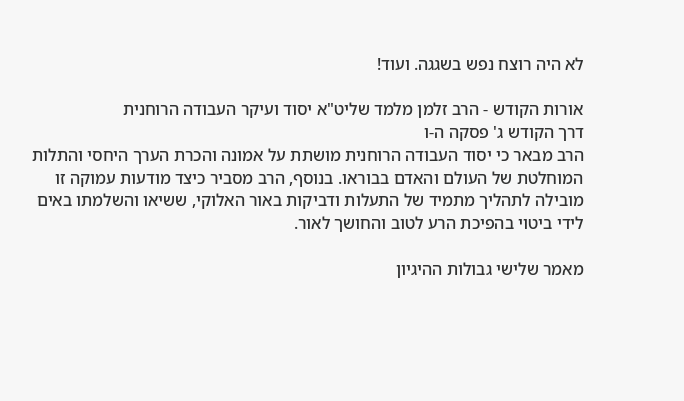לא היה רוצח נפש בשגגה. ועוד!

אורות הקודש - הרב זלמן מלמד שליט"א יסוד ועיקר העבודה הרוחנית
דרך הקודש ג' פסקה ה-ו
הרב מבאר כי יסוד העבודה הרוחנית מושתת על אמונה והכרת הערך היחסי והתלות המוחלטת של העולם והאדם בבוראו. בנוסף, הרב מסביר כיצד מודעות עמוקה זו מובילה לתהליך מתמיד של התעלות ודביקות באור האלוקי, ששיאו והשלמתו באים לידי ביטוי בהפיכת הרע לטוב והחושך לאור.

מאמר שלישי גבולות ההיגיון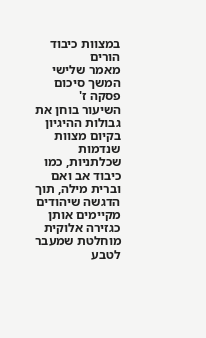במצוות כיבוד הורים
מאמר שלישי המשך סיכום פסקה ז'
השיעור בוחן את גבולות ההיגיון בקיום מצוות שנדמות שכלתניות, כמו כיבוד אב ואם וברית מילה, תוך הדגשה שיהודים מקיימים אותן כגזירה אלוקית מוחלטת שמעבר לטבע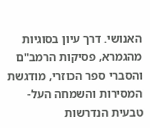האנושי. דרך עיון בסוגיות מהגמרא, פסיקות הרמב"ם והסברי ספר הכוזרי, מודגשת המסירות והשמחה העל-טבעית הנדרשות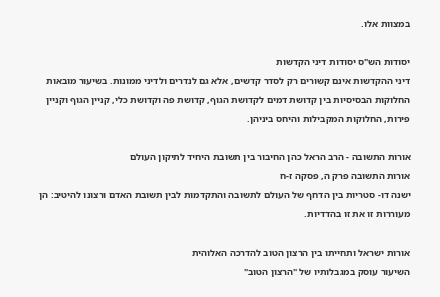במצוות אלו.

יסודות הש"ס יסודות דיני הקדשות
דיני ההקדשות אינם קשורים רק לסדר קדשים, אלא גם לנדרים ולדיני ממונות. בשיעור מובאות החלוקות הבסיסיות בין קדושת דמים לקדושת הגוף, קדושת פה וקדושת כלי, קניין הגוף וקניין פירות, החלוקות המקבילות והיחס ביניהן.

אורות התשובה - הרב הראל כהן החיבור בין תשובת היחיד לתיקון העולם
אורות התשובה פרק ה, פסקה ז-ח
ישנה דו- סטריות בין הדחף של העולם לתשובה והתקדמות לבין תשובת האדם ורצונו להיטיב: הן מעוררות זו את זו בהדדיות.

אורות ישראל ותחייתו בין הרצון הטוב להדרכה האלוהית
השיעור עוסק במגבלותיו של "הרצון הטוב"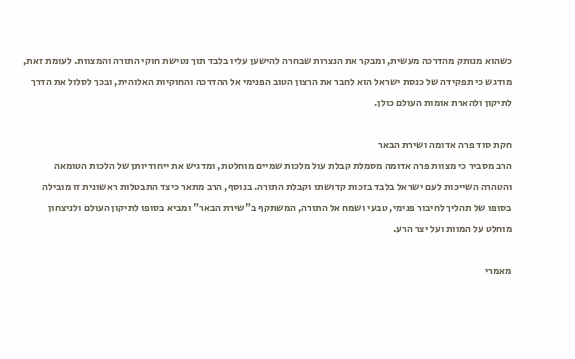כשהוא מנותק מהדרכה מעשית, ומבקר את הנצרות שבחרה להישען עליו בלבד תוך נטישת חוקי התורה והמצוות. לעומת זאת, מודגש כי תפקידה של כנסת ישראל הוא לחבר את הרצון הטוב הפנימי אל ההדרכה והחוקיות האלוהית, ובכך לסלול את הדרך לתיקון ולהארת אומות העולם כולן.

חקת סוד פרה אדומה ושירת הבאר
הרב מסביר כי מצוות פרה אדומה מסמלת קבלת עול מלכות שמיים מוחלטת, ומדגיש את ייחודיותן של הלכות הטומאה והטהרה השייכות לעם ישראל בלבד בזכות קדושתו וקבלת התורה. בנוסף, הרב מתאר כיצד התבטלות ראשונית זו מובילה בסופו של תהליך לחיבור פנימי, טבעי ושמח אל התורה, המשתקף ב"שירת הבאר" ומביא בסופו לתיקון העולם ולניצחון מוחלט על המוות ועל יצר הרע.

מאמרי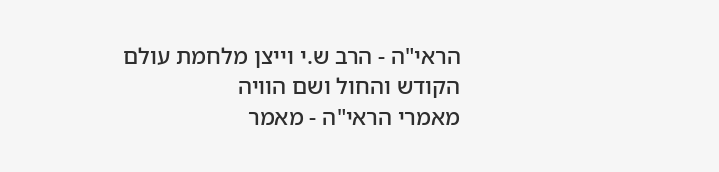הראי"ה - הרב ש.י וייצן מלחמת עולם הקודש והחול ושם הוויה
מאמרי הראי"ה - מאמר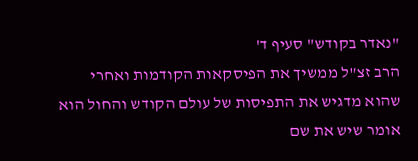"נאדר בקודש" סעיף ד'
הרב זצ"ל ממשיך את הפיסקאות הקודמות ואחרי שהוא מדגיש את התפיסות של עולם הקודש והחול הוא אומר שיש את שם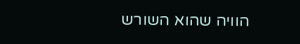הוויה שהוא השורש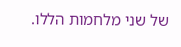של שני מלחמות הללו.